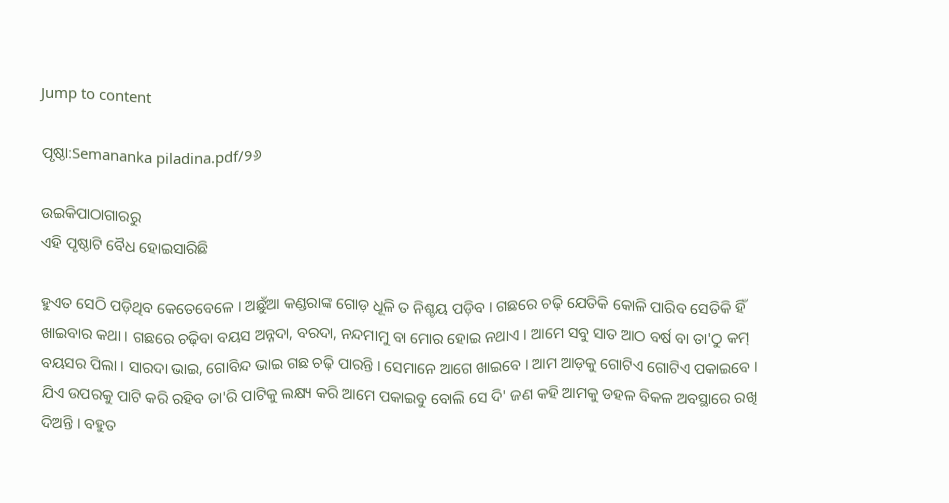Jump to content

ପୃଷ୍ଠା:Semananka piladina.pdf/୨୬

ଉଇକିପାଠାଗାର‌ରୁ
ଏହି ପୃଷ୍ଠାଟି ବୈଧ ହୋଇସାରିଛି

ହୁଏତ ସେଠି ପଡ଼ିଥିବ କେତେବେଳେ । ଅଛୁଁଆ କଣ୍ଡରାଙ୍କ ଗୋଡ଼ ଧୂଳି ତ ନିଶ୍ଚୟ ପଡ଼ିବ । ଗଛରେ ଚଢ଼ି ଯେତିକି କୋଳି ପାରିବ ସେତିକି ହିଁ ଖାଇବାର କଥା । ଗଛରେ ଚଢ଼ିବା ବୟସ ଅନ୍ନଦା, ବରଦା, ନନ୍ଦମାମୁ ବା ମୋର ହୋଇ ନଥାଏ । ଆମେ ସବୁ ସାତ ଆଠ ବର୍ଷ ବା ତା'ଠୁ କମ୍‍ ବୟସର ପିଲା । ସାରଦା ଭାଇ, ଗୋବିନ୍ଦ ଭାଇ ଗଛ ଚଢ଼ି ପାରନ୍ତି । ସେମାନେ ଆଗେ ଖାଇବେ । ଆମ ଆଡ଼କୁ ଗୋଟିଏ ଗୋଟିଏ ପକାଇବେ । ଯିଏ ଉପରକୁ ପାଟି କରି ରହିବ ତା'ରି ପାଟିକୁ ଲକ୍ଷ୍ୟ କରି ଆମେ ପକାଇବୁ ବୋଲି ସେ ଦି' ଜଣ କହି ଆମକୁ ଡହଳ ବିକଳ ଅବସ୍ଥାରେ ରଖି ଦିଅନ୍ତି । ବହୁତ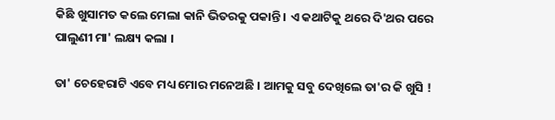କିଛି ଖୁସାମତ କଲେ ମେଲା କାନି ଭିତରକୁ ପକାନ୍ତି । ଏ କଥାଟିକୁ ଥରେ ଦି'ଥର ପରେ ପାଲୁଣୀ ମା' ଲକ୍ଷ୍ୟ କଲା ।

ତା' ଚେହେରାଟି ଏବେ ମଧ୍ୟ ମୋର ମନେଅଛି । ଆମକୁ ସବୁ ଦେଖିଲେ ତା'ର କି ଖୁସି !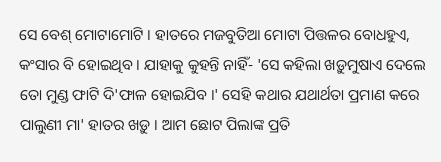ସେ ବେଶ୍‍ ମୋଟାମୋଟି । ହାତରେ ମଜବୁତିଆ ମୋଟା ପିତ୍ତଳର ବୋଧହୁଏ, କଂସାର ବି ହୋଇଥିବ । ଯାହାକୁ କୁହନ୍ତି ନାହିଁ- 'ସେ କହିଲା ଖଡ଼ୁମୁଷାଏ ଦେଲେ ତୋ ମୁଣ୍ଡ ଫାଟି ଦି'ଫାଳ ହୋଇଯିବ ।' ସେହି କଥାର ଯଥାର୍ଥତା ପ୍ରମାଣ କରେ ପାଲୁଣୀ ମା' ହାତର ଖଡ଼ୁ । ଆମ ଛୋଟ ପିଲାଙ୍କ ପ୍ରତି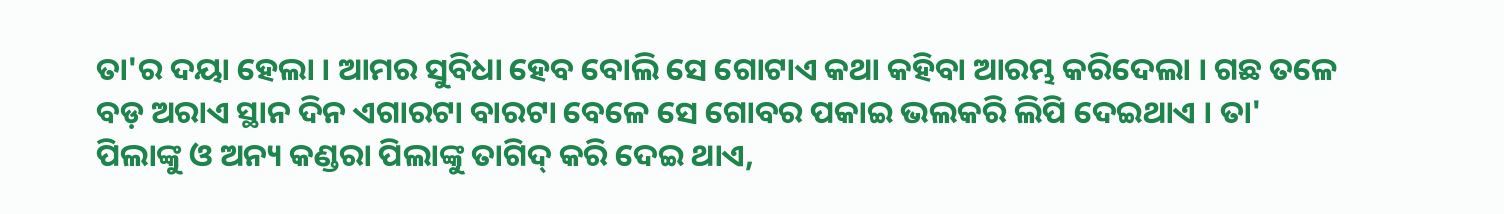ତା'ର ଦୟା ହେଲା । ଆମର ସୁବିଧା ହେବ ବୋଲି ସେ ଗୋଟାଏ କଥା କହିବା ଆରମ୍ଭ କରିଦେଲା । ଗଛ ତଳେ ବଡ଼ ଅରାଏ ସ୍ଥାନ ଦିନ ଏଗାରଟା ବାରଟା ବେଳେ ସେ ଗୋବର ପକାଇ ଭଲକରି ଲିପି ଦେଇଥାଏ । ତା' ପିଲାଙ୍କୁ ଓ ଅନ୍ୟ କଣ୍ଡରା ପିଲାଙ୍କୁ ତାଗିଦ୍‍ କରି ଦେଇ ଥାଏ,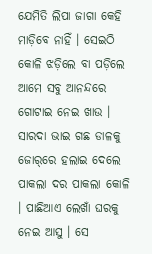ଯେମିତି ଲିପା ଜାଗା କେହି ମାଡ଼ିବେ ନାହିଁ । ସେଇଠି କୋଳି ଝଡ଼ିଲେ ବା ପଡ଼ିଲେ ଆମେ ସବୁ ଆନନ୍ଦରେ ଗୋଟାଇ ନେଇ ଖାଉ । ସାରଦା ଭାଇ ଗଛ ଡାଳକୁ ଜୋର୍‌ରେ ହଲାଇ ଦେଲେ ପାକଲା ଦର ପାକଲା କୋଳି । ପାଛିଆଏ ଲେଖାଁ ଘରକୁ ନେଇ ଆସୁ । ସେ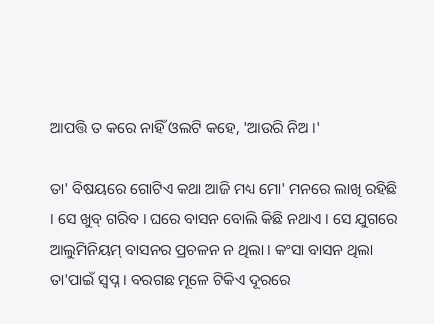ଆପତ୍ତି ତ କରେ ନାହିଁ ଓଲଟି କହେ, 'ଆଉରି ନିଅ ।'

ତା' ବିଷୟରେ ଗୋଟିଏ କଥା ଆଜି ମଧ୍ୟ ମୋ' ମନରେ ଲାଖି ରହିଛି । ସେ ଖୁବ୍‍ ଗରିବ । ଘରେ ବାସନ ବୋଲି କିଛି ନଥାଏ । ସେ ଯୁଗରେ ଆଲୁମିନିୟମ୍ ବାସନର ପ୍ରଚଳନ ନ ଥିଲା । କଂସା ବାସନ ଥିଲା ତା'ପାଇଁ ସ୍ୱପ୍ନ । ବରଗଛ ମୂଳେ ଟିକିଏ ଦୂରରେ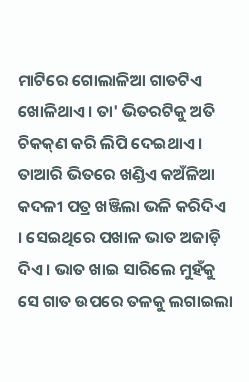ମାଟିରେ ଗୋଲାଳିଆ ଗାତଟିଏ ଖୋଳିଥାଏ । ତା' ଭିତରଟିକୁ ଅତି ଚିକକ୍‌ଣ କରି ଲିପି ଦେଇଥାଏ । ତାଆରି ଭିତରେ ଖଣ୍ଡିଏ କଅଁଳିଆ କଦଳୀ ପତ୍ର ଖଞ୍ଜିଲା ଭଳି କରିଦିଏ । ସେଇଥିରେ ପଖାଳ ଭାତ ଅଜାଡ଼ି ଦିଏ । ଭାତ ଖାଇ ସାରିଲେ ମୁହଁକୁ ସେ ଗାତ ଉପରେ ତଳକୁ ଲଗାଇଲା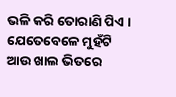ଭଳି କରି ତୋରାଣି ପିଏ । ଯେତେବେଳେ ମୁହଁଟି ଆଉ ଖାଲ ଭିତରେ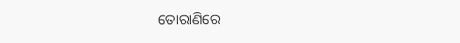ତୋରାଣିରେ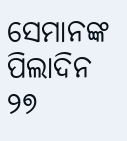ସେମାନଙ୍କ ପିଲାଦିନ ୨୭